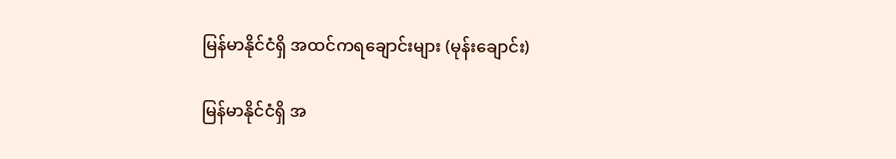မြန်မာနိုင်ငံရှိ အထင်ကရချောင်းများ (မုန်းချောင်း)

မြန်မာနိုင်ငံရှိ အ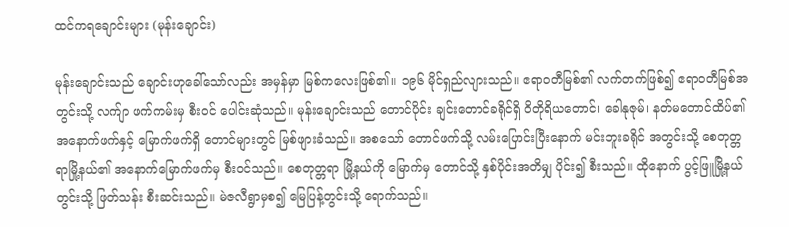ထင်ကရချောင်းများ (မုန်းချောင်း)

မုန်းချောင်းသည် ချောင်းဟုခေါ်သော်လည်း အမှန်မှာ မြစ်ကလေးဖြစ်၏။ ၁၉၆ မိုင်ရှည်လျားသည်။ ဧရာဝတီမြစ်၏ လက်တက်ဖြစ်၍ ဧရာဝတီမြစ်အတွင်းသို့ လက်ျာ ဖက်ကမ်းမှ စီးဝင် ပေါင်းဆုံသည်။ မုန်းချောင်းသည် တောင်ပိုင်း ချင်းတောင်ခရိုင်ရှိ ဝိတိုရိယတောင်၊ ခေါနုဇုမ်၊ နတ်မတောင်ထိပ်၏ အနောက်ဖက်နှင့် မြောက်ဖက်ရှိ တောင်များတွင် မြစ်ဖျားခံသည်။ အစသော် တောင်ဖက်သို့ လမ်းပြောင်းပြီးနောက် မင်းဘူးခရိုင် အတွင်းသို့ စေတုတ္တရာမြို့နယ်၏ အနောက်မြောက်ဖက်မှ စီးဝင်သည်။ စေတုတ္တရာ မြို့နယ်ကို မြောက်မှ တောင်သို့ နှစ်ပိုင်းအတိမျှ ပိုင်း၍ စီးသည်။ ထိုနောက် ပွင့်ဖြူမြို့နယ်တွင်းသို့ ဖြတ်သန်း စီးဆင်းသည်။ မဲဇလီရွာမှစ၍ မြေပြန့်တွင်းသို့ ရောက်သည်။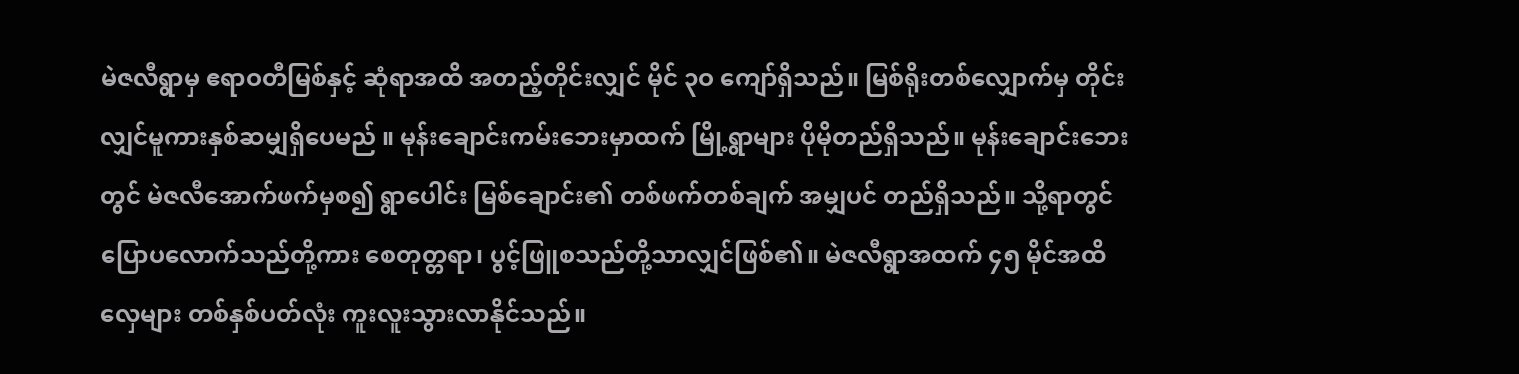မဲဇလီရွာမှ ဧရာဝတီမြစ်နှင့် ဆုံရာအထိ အတည့်တိုင်းလျှင် မိုင် ၃ဝ ကျော်ရှိသည်။ မြစ်ရိုးတစ်လျှောက်မှ တိုင်းလျှင်မူကားနှစ်ဆမျှရှိပေမည် ။ မုန်းချောင်းကမ်းဘေးမှာထက် မြို့ရွာများ ပိုမိုတည်ရှိသည်။ မုန်းချောင်းဘေးတွင် မဲဇလီအောက်ဖက်မှစ၍ ရွာပေါင်း မြစ်ချောင်း၏ တစ်ဖက်တစ်ချက် အမျှပင် တည်ရှိသည်။ သို့ရာတွင် ပြောပလောက်သည်တို့ကား စေတုတ္တရာ၊ ပွင့်ဖြူစသည်တို့သာလျှင်ဖြစ်၏။ မဲဇလီရွာအထက် ၄၅ မိုင်အထိ လှေများ တစ်နှစ်ပတ်လုံး ကူးလူးသွားလာနိုင်သည်။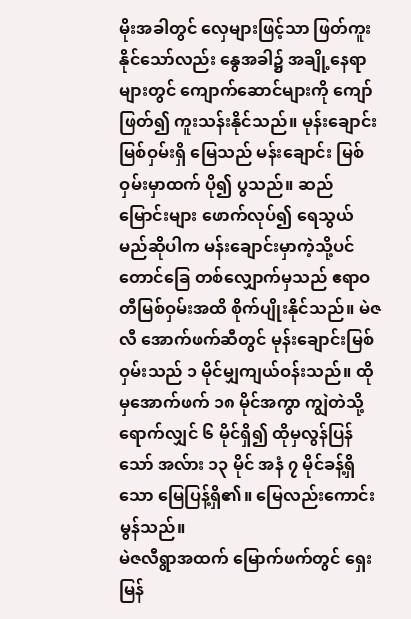မိုးအခါတွင် လှေများဖြင့်သာ ဖြတ်ကူးနိုင်သော်လည်း နွေအခါ၌ အချို့နေရာများတွင် ကျောက်ဆောင်များကို ကျော်ဖြတ်၍ ကူးသန်းနိုင်သည်။ မုန်းချောင်း မြစ်ဝှမ်းရှိ မြေသည် မန်းချောင်း မြစ်ဝှမ်းမှာထက် ပို၍ ပွသည်။ ဆည်မြောင်းများ ဖောက်လုပ်၍ ရေသွယ်မည်ဆိုပါက မန်းချောင်းမှာကဲ့သို့ပင် တောင်ခြေ တစ်လျှောက်မှသည် ဧရာဝတီမြစ်ဝှမ်းအထိ စိုက်ပျိုးနိုင်သည်။ မဲဇလီ အောက်ဖက်ဆီတွင် မုန်းချောင်းမြစ်ဝှမ်းသည် ၁ မိုင်မျှကျယ်ဝန်းသည်။ ထိုမှအောက်ဖက် ၁၈ မိုင်အကွာ ကျွဲတဲသို့ရောက်လျှင် ၆ မိုင်ရှိ၍ ထိုမှလွန်ပြန်သော် အလ်ား ၁၃ မိုင် အနံ ၇ မိုင်ခန့်ရှိသော မြေပြန့်ရှိ၏။ မြေလည်းကောင်းမွန်သည်။
မဲဇလီရွာအထက် မြောက်ဖက်တွင် ရှေးမြန်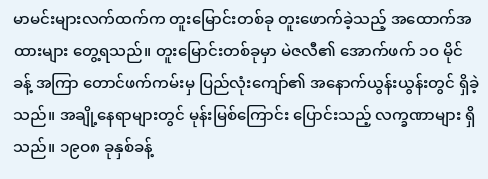မာမင်းများလက်ထက်က တူးမြောင်းတစ်ခု တူးဖောက်ခဲ့သည့် အထောက်အထားများ တွေ့ရသည်။ တူးမြောင်းတစ်ခုမှာ မဲဇလီ၏ အောက်ဖက် ၁ဝ မိုင်ခန့် အကြာ တောင်ဖက်ကမ်းမှ ပြည်လုံးကျော်၏ အနောက်ယွန်းယွန်းတွင် ရှိခဲ့သည်။ အချို့နေရာများတွင် မုန်းမြစ်ကြောင်း ပြောင်းသည့် လက္ခဏာများ ရှိသည်။ ၁၉ဝ၈ ခုနှစ်ခန့်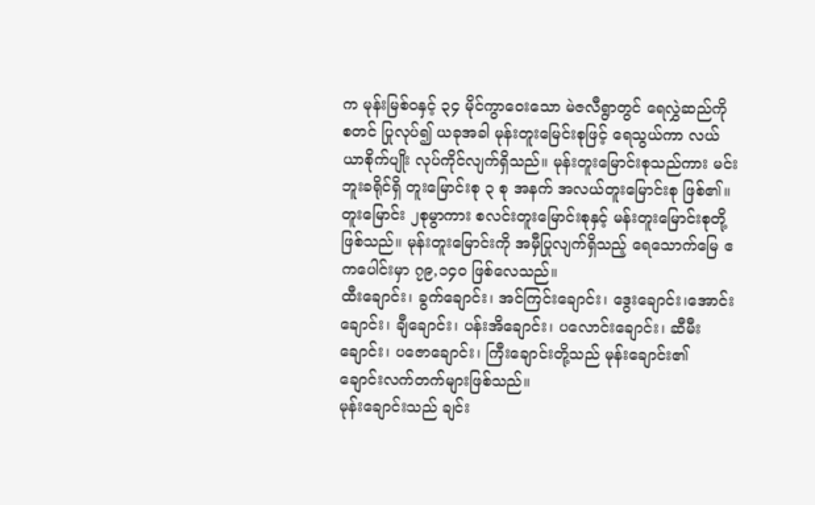က မုန်းမြစ်ဝနှင့် ၃၄ မိုင်ကွာဝေးသော မဲဇလီရွာတွင် ရေလွှဲဆည်ကို စတင် ပြုလုပ်၍ ယခုအခါ မုန်းတူးမြေင်းစုဖြင့် ရေသွယ်ကာ လယ်ယာစိုက်ပျိုး လုပ်ကိုင်လျက်ရှိသည်။ မုန်းတူးမြောင်းစုသည်ကား မင်းဘူးခရိုင်ရှိ တူးမြောင်းစု ၃ စု အနက် အလယ်တူးမြောင်းစု ဖြစ်၏။ တူးမြောင်း ၂စုမွာကား စလင်းတူးမြောင်းစုနှင့် မန်းတူးမြောင်းစုတို့ ဖြစ်သည်။ မုန်းတူးမြောင်းကို အမှီပြုလျက်ရှိသည့် ရေသောက်မြေ ဧကပေါင်းမှာ ၇၉,၁၄ဝ ဖြစ်လေသည်။
ထီးချောင်း၊ ခွက်ချောင်း၊ အင်ကြင်းချောင်း၊ ဒွေးချောင်း၊အောင်းချောင်း၊ ချီချောင်း၊ ပန်းအိချောင်း၊ ပလောင်းချောင်း၊ ဆီမီးချောင်း၊ ပဇောချောင်း၊ ကြီးချောင်းတို့သည် မုန်းချောင်း၏ ချောင်းလက်တက်များဖြစ်သည်။
မုန်းချောင်းသည် ချင်း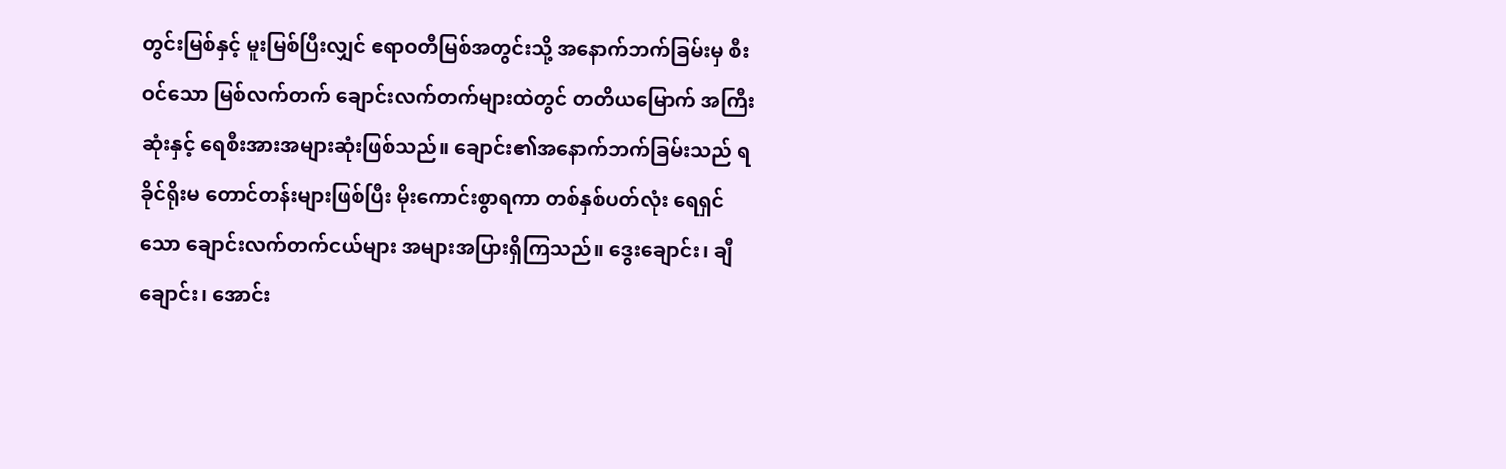တွင်းမြစ်နှင့် မူးမြစ်ပြီးလျှင် ဧရာဝတီမြစ်အတွင်းသို့ အနောက်ဘက်ခြမ်းမှ စီးဝင်သော မြစ်လက်တက် ချောင်းလက်တက်များထဲတွင် တတိယမြောက် အကြီးဆုံးနှင့် ရေစီးအားအများဆုံးဖြစ်သည်။ ချောင်း၏အနောက်ဘက်ခြမ်းသည် ရခိုင်ရိုးမ တောင်တန်းများဖြစ်ပြီး မိုးကောင်းစွာရကာ တစ်နှစ်ပတ်လုံး ရေရှင်သော ချောင်းလက်တက်ငယ်များ အများအပြားရှိကြသည်။ ဒွေးချောင်း၊ ချီချောင်း၊ အောင်း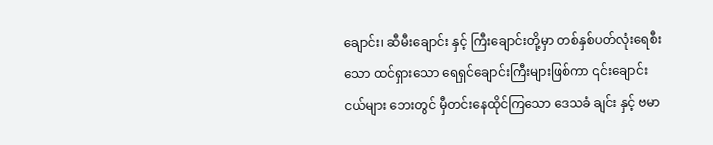ချောင်း၊ ဆီမီးချောင်း နှင့် ကြီးချောင်းတို့မှာ တစ်နှစ်ပတ်လုံးရေစီးသော ထင်ရှားသော ရေရှင်ချောင်းကြီးများဖြစ်ကာ ၎င်းချောင်းငယ်များ ဘေးတွင် မှီတင်းနေထိုင်ကြသော ဒေသခံ ချင်း နှင့် ဗမာ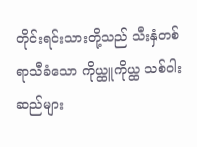တိုင်းရင်းသားတို့သည် သီးနှံတစ်ရာသီခံသော ကိုယ္ထူကိုယ္ထ သစ်ဝါးဆည်များ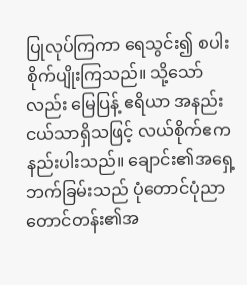ပြုလုပ်ကြကာ ရေသွင်း၍ စပါးစိုက်ပျိုးကြသည်။ သို့သော်လည်း မြေပြန့် ဧရိယာ အနည်းငယ်သာရှိသဖြင့် လယ်စိုက်ဧကနည်းပါးသည်။ ချောင်း၏အရှေ့ဘက်ခြမ်းသည် ပုံတောင်ပုံညာတောင်တန်း၏အ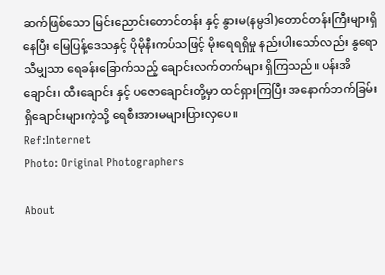ဆက်ဖြစ်သော မြင်းညောင်းတောင်တန်း နှင့် နွားမ(နမ္ပဒါ)တောင်တန်းကြီးများရှိနေပြီး မြေပြန့်ဒေသနှင့် ပိုမိုနီးကပ်သဖြင့် မိုးရေရရှိမှု နည်းပါးသော်လည်း နွရောသီမျှသာ ရေခန်းခြောက်သည့် ချောင်းလက်တက်များ ရှိကြသည်။ ပန်းအိချောင်း၊ ထီးချောင်း နှင့် ပဇောချောင်းတို့မှာ ထင်ရှားကြပြီး အနောက်ဘက်ခြမ်းရှိချောင်းများကဲ့သို့ ရေစီးအားမများပြားလှပေ။
Ref:Internet
Photo: Original Photographers

About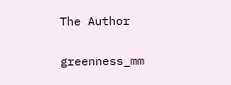The Author

greenness_mm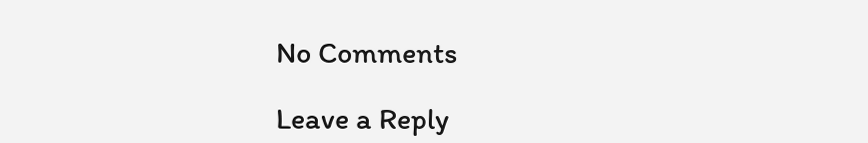No Comments

Leave a Reply